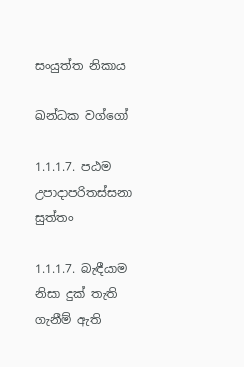සංයුත්ත නිකාය

ඛන්ධක වග්ගෝ

1.1.1.7. පඨම උපාදාපරිතස්සනා සුත්තං

1.1.1.7. බැඳීයාම නිසා දුක් තැති ගැනීම් ඇති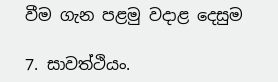වීම ගැන පළමු වදාළ දෙසුම

7. සාවත්‌ථියං.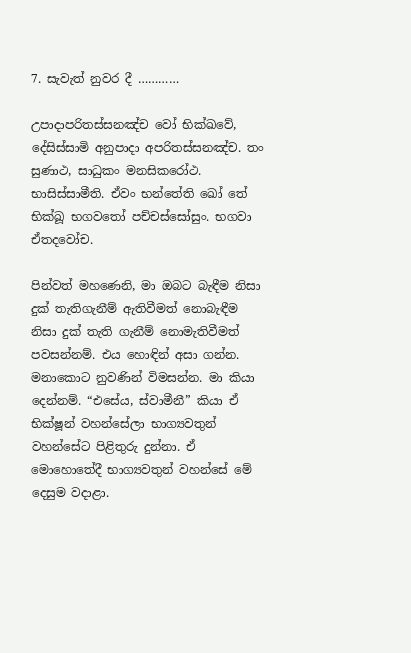7. සැවැත් නුවර දී …………

උපාදාපරිතස්‌සනඤ්‌ච වෝ භික්ඛවේ, දේසිස්‌සාමි අනුපාදා අපරිතස්‌සනඤ්‌ච. තං සුණාථ, සාධුකං මනසිකරෝථ. භාසිස්‌සාමීති. ඒවං භන්තේති ඛෝ තේ භික්‌ඛූ භගවතෝ පච්චස්සෝසුං. භගවා ඒතදවෝච.

පින්වත් මහණෙනි, මා ඔබට බැඳීම නිසා දුක් තැතිගැනීම් ඇතිවීමත් නොබැඳීම නිසා දුක් තැති ගැනීම් නොමැතිවීමත් පවසන්නම්. එය හොඳින් අසා ගන්න. මනාකොට නුවණින් විමසන්න. මා කියා දෙන්නම්. “එසේය, ස්වාමීනී” කියා ඒ භික්ෂූන් වහන්සේලා භාග්‍යවතුන් වහන්සේට පිළිතුරු දුන්නා. ඒ මොහොතේදී භාග්‍යවතුන් වහන්සේ මේ දෙසුම වදාළා.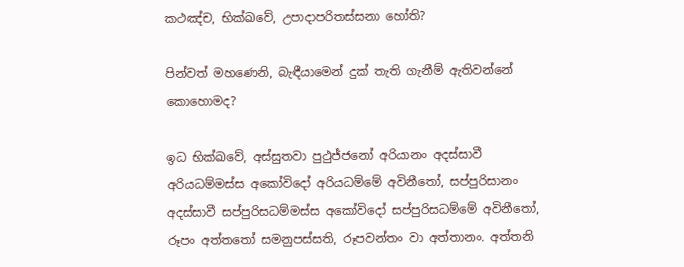කථඤ්‌ච, භික්ඛවේ, උපාදාපරිතස්‌සනා හෝති?

පින්වත් මහණෙනි, බැඳීයාමෙන් දුක් තැති ගැනීම් ඇතිවන්නේ කොහොමද?

ඉධ භික්ඛවේ, අස්‌සුතවා පුථුජ්ජනෝ අරියානං අදස්‌සාවී අරියධම්‌මස්‌ස අකෝවිදෝ අරියධම්‌මේ අවිනීතෝ, සප්‌පුරිසානං අදස්‌සාවී සප්‌පුරිසධම්‌මස්‌ස අකෝවිදෝ සප්‌පුරිසධම්‌මේ අවිනීතෝ, රූපං අත්තතෝ සමනුපස්‌සති, රූපවන්‌තං වා අත්‌තානං. අත්‌තනි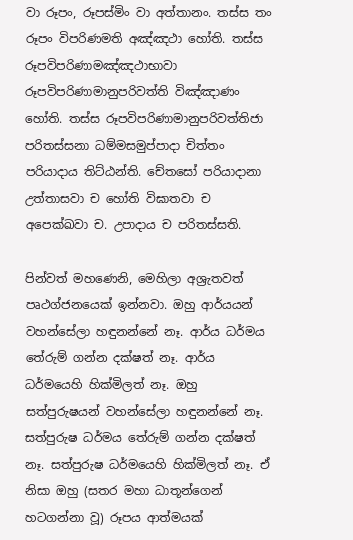වා රූපං, රූපස්‌මිං වා අත්‌තානං. තස්‌ස තං රූපං විපරිණමති අඤ්‌ඤථා හෝති. තස්‌ස රූපවිපරිණාමඤ්‌ඤථාභාවා රූපවිපරිණාමානුපරිවත්‌ති විඤ්‌ඤාණං හෝති. තස්‌ස රූපවිපරිණාමානුපරිවත්‌තිජා පරිතස්‌සනා ධම්‌මසමුප්‌පාදා චිත්‌තං පරියාදාය තිට්‌ඨන්‌ති. චේතසෝ පරියාදානා උත්‌තාසවා ච හෝති විඝාතවා ච අපෙක්‌ඛවා ච. උපාදාය ච පරිතස්‌සති.

පින්වත් මහණෙනි, මෙහිලා අශ්‍රැතවත් පෘථග්ජනයෙක් ඉන්නවා. ඔහු ආර්යයන් වහන්සේලා හඳුනන්නේ නෑ. ආර්ය ධර්මය තේරුම් ගන්න දක්ෂත් නෑ. ආර්ය ධර්මයෙහි හික්මිලත් නෑ. ඔහු සත්පුරුෂයන් වහන්සේලා හඳුනන්නේ නෑ. සත්පුරුෂ ධර්මය තේරුම් ගන්න දක්ෂත් නෑ. සත්පුරුෂ ධර්මයෙහි හික්මිලත් නෑ. ඒ නිසා ඔහු (සතර මහා ධාතූන්ගෙන් හටගන්නා වූ) රූපය ආත්මයක්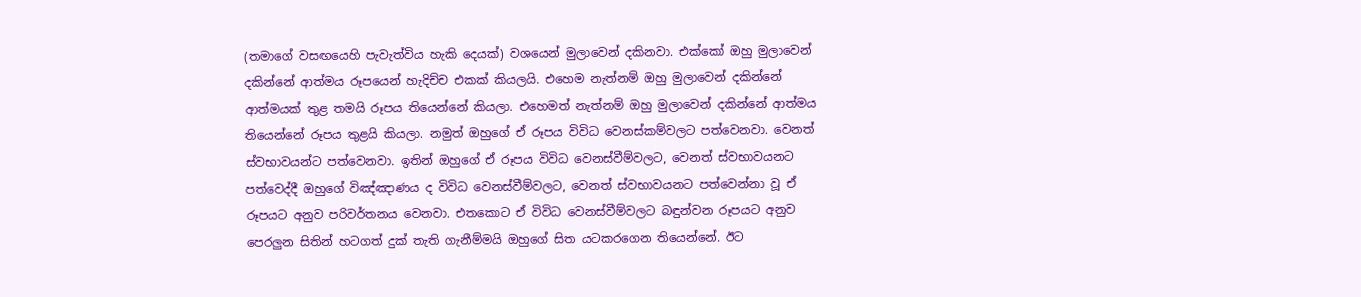(තමාගේ වසඟයෙහි පැවැත්විය හැකි දෙයක්) වශයෙන් මුලාවෙන් දකිනවා. එක්කෝ ඔහු මුලාවෙන් දකින්නේ ආත්මය රූපයෙන් හැදිච්ච එකක් කියලයි. එහෙම නැත්නම් ඔහු මුලාවෙන් දකින්නේ ආත්මයක් තුළ තමයි රූපය තියෙන්නේ කියලා. එහෙමත් නැත්නම් ඔහු මුලාවෙන් දකින්නේ ආත්මය තියෙන්නේ රූපය තුළයි කියලා. නමුත් ඔහුගේ ඒ රූපය විවිධ වෙනස්කම්වලට පත්වෙනවා. වෙනත් ස්වභාවයන්ට පත්වෙනවා. ඉතින් ඔහුගේ ඒ රූපය විවිධ වෙනස්වීම්වලට, වෙනත් ස්වභාවයනට පත්වෙද්දී ඔහුගේ විඤ්ඤාණය ද විවිධ වෙනස්වීම්වලට, වෙනත් ස්වභාවයනට පත්වෙන්නා වූ ඒ රූපයට අනුව පරිවර්තනය වෙනවා. එතකොට ඒ විවිධ වෙනස්වීම්වලට බඳුන්වන රූපයට අනුව පෙරලුන සිතින් හටගත් දුක් තැති ගැනීම්මයි ඔහුගේ සිත යටකරගෙන තියෙන්නේ. ඊට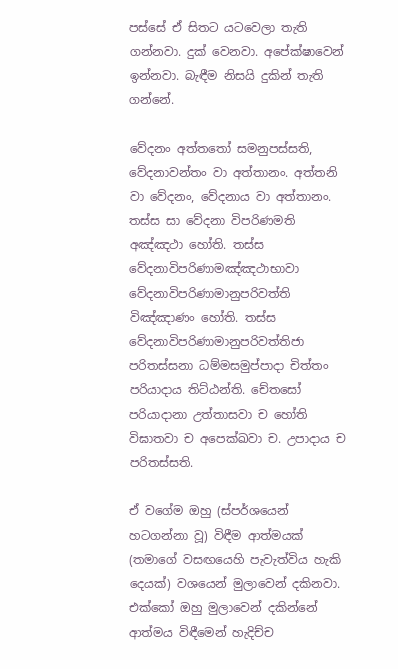පස්සේ ඒ සිතට යටවෙලා තැති ගන්නවා. දුක් වෙනවා. අපේක්ෂාවෙන් ඉන්නවා. බැඳීම නිසයි දුකින් තැති ගන්නේ.

වේදනං අත්තතෝ සමනුපස්‌සති, වේදනාවන්‌තං වා අත්‌තානං. අත්‌තනි වා වේදනං, වේදනාය වා අත්‌තානං. තස්‌ස සා වේදනා විපරිණමති අඤ්‌ඤථා හෝති. තස්‌ස වේදනාවිපරිණාමඤ්‌ඤථාභාවා වේදනාවිපරිණාමානුපරිවත්‌ති විඤ්‌ඤාණං හෝති. තස්‌ස වේදනාවිපරිණාමානුපරිවත්‌තිජා පරිතස්‌සනා ධම්‌මසමුප්‌පාදා චිත්‌තං පරියාදාය තිට්‌ඨන්‌ති. චේතසෝ පරියාදානා උත්‌තාසවා ච හෝති විඝාතවා ච අපෙක්‌ඛවා ච. උපාදාය ච පරිතස්‌සති.

ඒ වගේම ඔහු (ස්පර්ශයෙන් හටගන්නා වූ) විඳීම ආත්මයක් (තමාගේ වසඟයෙහි පැවැත්විය හැකි දෙයක්) වශයෙන් මුලාවෙන් දකිනවා. එක්කෝ ඔහු මුලාවෙන් දකින්නේ ආත්මය විඳීමෙන් හැදිච්ච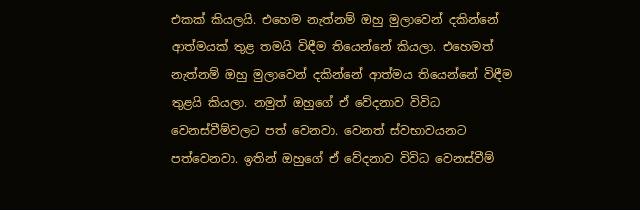එකක් කියලයි. එහෙම නැත්නම් ඔහු මුලාවෙන් දකින්නේ ආත්මයක් තුළ තමයි විඳීම තියෙන්නේ කියලා. එහෙමත් නැත්නම් ඔහු මුලාවෙන් දකින්නේ ආත්මය තියෙන්නේ විඳීම තුළයි කියලා. නමුත් ඔහුගේ ඒ වේදනාව විවිධ වෙනස්වීම්වලට පත් වෙනවා. වෙනත් ස්වභාවයනට පත්වෙනවා. ඉතින් ඔහුගේ ඒ වේදනාව විවිධ වෙනස්වීම්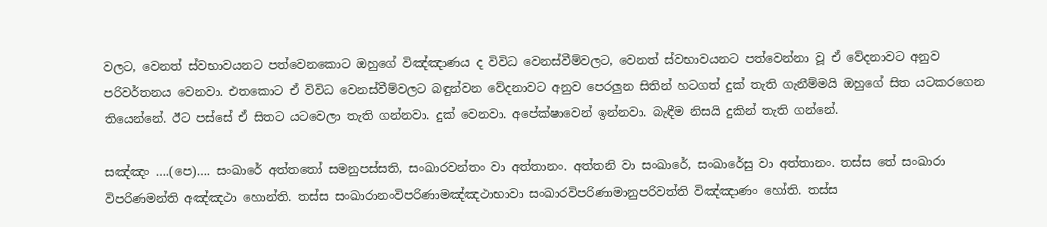වලට, වෙනත් ස්වභාවයනට පත්වෙනකොට ඔහුගේ විඤ්ඤාණය ද විවිධ වෙනස්වීම්වලට, වෙනත් ස්වභාවයනට පත්වෙන්නා වූ ඒ වේදනාවට අනුව පරිවර්තනය වෙනවා. එතකොට ඒ විවිධ වෙනස්වීම්වලට බඳුන්වන වේදනාවට අනුව පෙරලුන සිතින් හටගත් දුක් තැති ගැනීම්මයි ඔහුගේ සිත යටකරගෙන තියෙන්නේ. ඊට පස්සේ ඒ සිතට යටවෙලා තැති ගන්නවා. දුක් වෙනවා. අපේක්ෂාවෙන් ඉන්නවා. බැඳීම නිසයි දුකින් තැති ගන්නේ.

සඤ්‌ඤං ….(පෙ)…. සංඛාරේ අත්තතෝ සමනුපස්‌සති, සංඛාරවන්‌තං වා අත්‌තානං. අත්‌තනි වා සංඛාරේ, සංඛාරේසු වා අත්‌තානං. තස්‌ස තේ සංඛාරා විපරිණමන්‌ති අඤ්‌ඤථා හොන්‌ති. තස්‌ස සංඛාරානංවිපරිණාමඤ්‌ඤථාභාවා සංඛාරවිපරිණාමානුපරිවත්‌ති විඤ්‌ඤාණං හෝති. තස්‌ස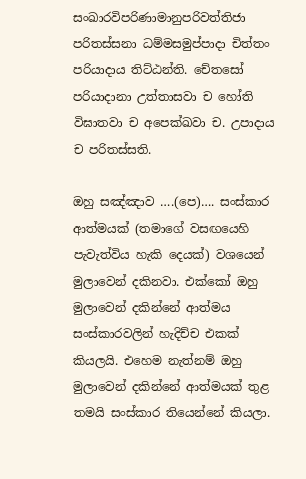සංඛාරවිපරිණාමානුපරිවත්‌තිජා පරිතස්‌සනා ධම්‌මසමුප්‌පාදා චිත්‌තං පරියාදාය තිට්‌ඨන්‌ති. චේතසෝ පරියාදානා උත්‌තාසවා ච හෝති විඝාතවා ච අපෙක්‌ඛවා ච. උපාදාය ච පරිතස්‌සති.

ඔහු සඤ්ඤාව ….(පෙ)…. සංස්කාර ආත්මයක් (තමාගේ වසඟයෙහි පැවැත්විය හැකි දෙයක්) වශයෙන් මුලාවෙන් දකිනවා. එක්කෝ ඔහු මුලාවෙන් දකින්නේ ආත්මය සංස්කාරවලින් හැදිච්ච එකක් කියලයි. එහෙම නැත්නම් ඔහු මුලාවෙන් දකින්නේ ආත්මයක් තුළ තමයි සංස්කාර තියෙන්නේ කියලා.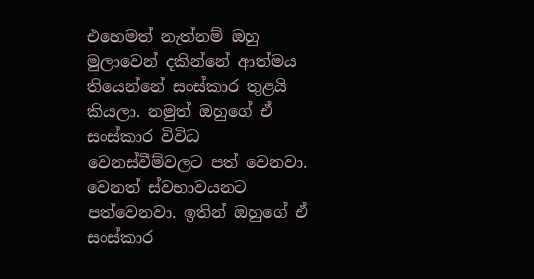එහෙමත් නැත්නම් ඔහු මුලාවෙන් දකින්නේ ආත්මය තියෙන්නේ සංස්කාර තුළයි කියලා. නමුත් ඔහුගේ ඒ සංස්කාර විවිධ වෙනස්වීම්වලට පත් වෙනවා. වෙනත් ස්වභාවයනට පත්වෙනවා. ඉතින් ඔහුගේ ඒ සංස්කාර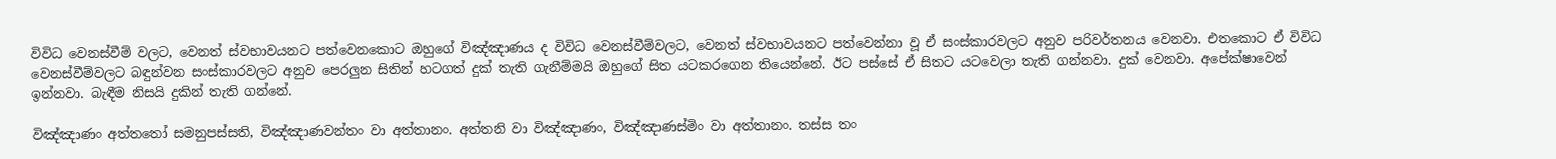විවිධ වෙනස්වීම් වලට, වෙනත් ස්වභාවයනට පත්වෙනකොට ඔහුගේ විඤ්ඤාණය ද විවිධ වෙනස්වීම්වලට, වෙනත් ස්වභාවයනට පත්වෙන්නා වූ ඒ සංස්කාරවලට අනුව පරිවර්තනය වෙනවා. එතකොට ඒ විවිධ වෙනස්වීම්වලට බඳුන්වන සංස්කාරවලට අනුව පෙරලුන සිතින් හටගත් දුක් තැති ගැනීම්මයි ඔහුගේ සිත යටකරගෙන තියෙන්නේ. ඊට පස්සේ ඒ සිතට යටවෙලා තැති ගන්නවා. දුක් වෙනවා. අපේක්ෂාවෙන් ඉන්නවා. බැඳීම නිසයි දුකින් තැති ගන්නේ.

විඤ්‌ඤාණං අත්තතෝ සමනුපස්‌සති, විඤ්‌ඤාණවන්‌තං වා අත්‌තානං. අත්‌තනි වා විඤ්‌ඤාණං, විඤ්‌ඤාණස්‌මිං වා අත්‌තානං. තස්‌ස තං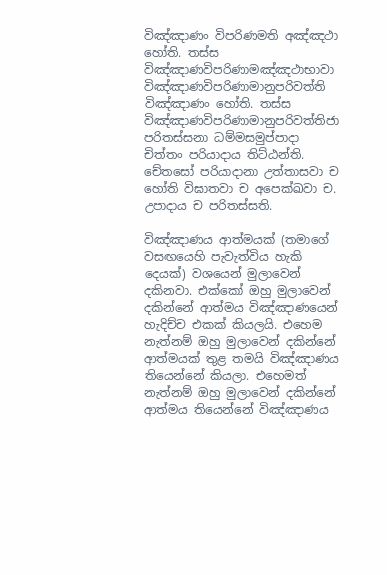විඤ්‌ඤාණං විපරිණමති අඤ්‌ඤථා හෝති. තස්‌ස විඤ්‌ඤාණවිපරිණාමඤ්‌ඤථාභාවා විඤ්‌ඤාණවිපරිණාමානුපරිවත්‌ති විඤ්‌ඤාණං හෝති. තස්‌ස විඤ්‌ඤාණවිපරිණාමානුපරිවත්‌තිජා පරිතස්‌සනා ධම්‌මසමුප්‌පාදා චිත්‌තං පරියාදාය තිට්‌ඨන්‌ති. චේතසෝ පරියාදානා උත්‌තාසවා ච හෝති විඝාතවා ච අපෙක්‌ඛවා ච. උපාදාය ච පරිතස්‌සති.

විඤ්ඤාණය ආත්මයක් (තමාගේ වසඟයෙහි පැවැත්විය හැකි දෙයක්) වශයෙන් මුලාවෙන් දකිනවා. එක්කෝ ඔහු මුලාවෙන් දකින්නේ ආත්මය විඤ්ඤාණයෙන් හැදිච්ච එකක් කියලයි. එහෙම නැත්නම් ඔහු මුලාවෙන් දකින්නේ ආත්මයක් තුළ තමයි විඤ්ඤාණය තියෙන්නේ කියලා. එහෙමත් නැත්නම් ඔහු මුලාවෙන් දකින්නේ ආත්මය තියෙන්නේ විඤ්ඤාණය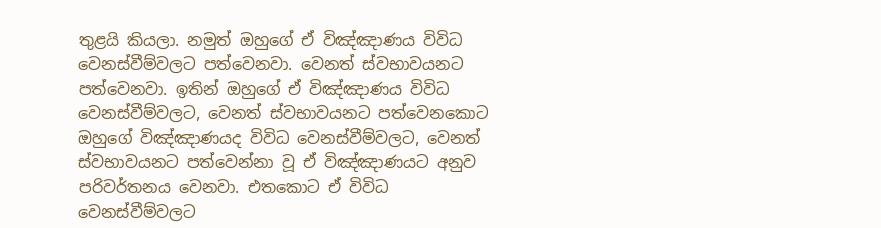තුළයි කියලා. නමුත් ඔහුගේ ඒ විඤ්ඤාණය විවිධ වෙනස්වීම්වලට පත්වෙනවා. වෙනත් ස්වභාවයනට පත්වෙනවා. ඉතින් ඔහුගේ ඒ විඤ්ඤාණය විවිධ වෙනස්වීම්වලට, වෙනත් ස්වභාවයනට පත්වෙනකොට ඔහුගේ විඤ්ඤාණයද විවිධ වෙනස්වීම්වලට, වෙනත් ස්වභාවයනට පත්වෙන්නා වූ ඒ විඤ්ඤාණයට අනුව පරිවර්තනය වෙනවා. එතකොට ඒ විවිධ වෙනස්වීම්වලට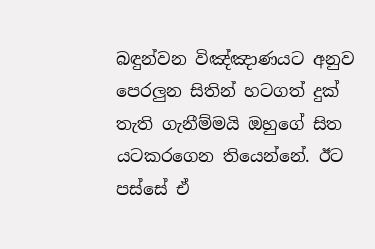බඳුන්වන විඤ්ඤාණයට අනුව පෙරලුන සිතින් හටගත් දුක් තැති ගැනීම්මයි ඔහුගේ සිත යටකරගෙන තියෙන්නේ. ඊට පස්සේ ඒ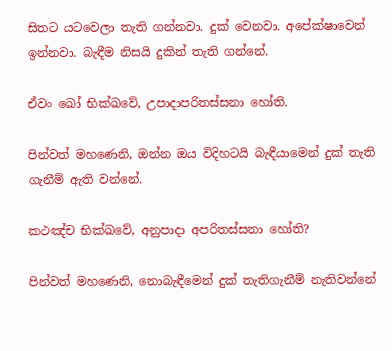සිතට යටවෙලා තැති ගන්නවා. දුක් වෙනවා. අපේක්ෂාවෙන් ඉන්නවා. බැඳීම නිසයි දුකින් තැති ගන්නේ.

ඒවං ඛෝ භික්ඛවේ, උපාදාපරිතස්‌සනා හෝති.

පින්වත් මහණෙනි, ඔන්න ඔය විදිහටයි බැඳීයාමෙන් දුක් තැති ගැනීම් ඇති වන්නේ.

කථඤ්‌ච භික්ඛවේ, අනුපාදා අපරිතස්‌සනා හෝති?

පින්වත් මහණෙනි, නොබැඳීමෙන් දුක් තැතිගැනීම් නැතිවන්නේ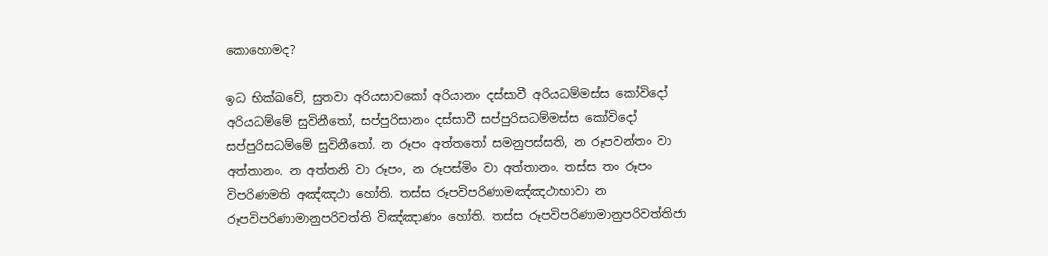කොහොමද?

ඉධ භික්ඛවේ, සුතවා අරියසාවකෝ අරියානං දස්‌සාවී අරියධම්‌මස්‌ස කෝවිදෝ අරියධම්‌මේ සුවිනීතෝ, සප්‌පුරිසානං දස්‌සාවී සප්‌පුරිසධම්‌මස්‌ස කෝවිදෝ සප්‌පුරිසධම්‌මේ සුවිනීතෝ. න රූපං අත්තතෝ සමනුපස්‌සති, න රූපවන්‌තං වා අත්‌තානං. න අත්‌තනි වා රූපං, න රූපස්‌මිං වා අත්‌තානං. තස්‌ස තං රූපං විපරිණමති අඤ්‌ඤථා හෝති. තස්‌ස රූපවිපරිණාමඤ්‌ඤථාභාවා න රූපවිපරිණාමානුපරිවත්‌ති විඤ්‌ඤාණං හෝති. තස්‌ස රූපවිපරිණාමානුපරිවත්‌තිජා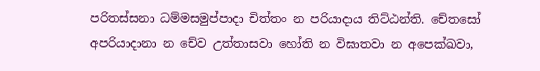පරිතස්‌සනා ධම්‌මසමුප්‌පාදා චිත්‌තං න පරියාදාය තිට්‌ඨන්‌ති. චේතසෝ අපරියාදානා න චේව උත්‌තාසවා හෝති න විඝාතවා න අපෙක්‌ඛවා,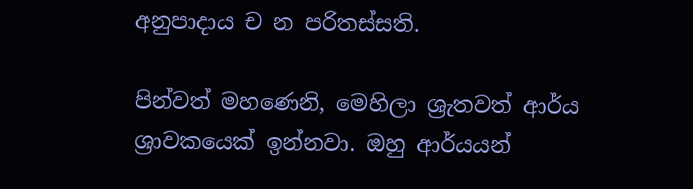අනුපාදාය ච න පරිතස්‌සති.

පින්වත් මහණෙනි, මෙහිලා ශ්‍රැතවත් ආර්ය ශ්‍රාවකයෙක් ඉන්නවා. ඔහු ආර්යයන්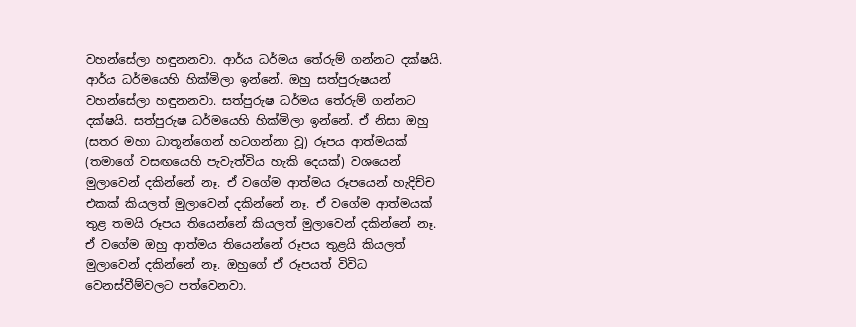වහන්සේලා හඳුනනවා. ආර්ය ධර්මය තේරුම් ගන්නට දක්ෂයි. ආර්ය ධර්මයෙහි හික්මිලා ඉන්නේ. ඔහු සත්පුරුෂයන් වහන්සේලා හඳුනනවා. සත්පුරුෂ ධර්මය තේරුම් ගන්නට දක්ෂයි. සත්පුරුෂ ධර්මයෙහි හික්මිලා ඉන්නේ. ඒ නිසා ඔහු (සතර මහා ධාතූන්ගෙන් හටගන්නා වූ) රූපය ආත්මයක් (තමාගේ වසඟයෙහි පැවැත්විය හැකි දෙයක්) වශයෙන් මුලාවෙන් දකින්නේ නෑ. ඒ වගේම ආත්මය රූපයෙන් හැදිච්ච එකක් කියලත් මුලාවෙන් දකින්නේ නෑ. ඒ වගේම ආත්මයක් තුළ තමයි රූපය තියෙන්නේ කියලත් මුලාවෙන් දකින්නේ නෑ. ඒ වගේම ඔහු ආත්මය තියෙන්නේ රූපය තුළයි කියලත් මුලාවෙන් දකින්නේ නෑ. ඔහුගේ ඒ රූපයත් විවිධ වෙනස්වීම්වලට පත්වෙනවා.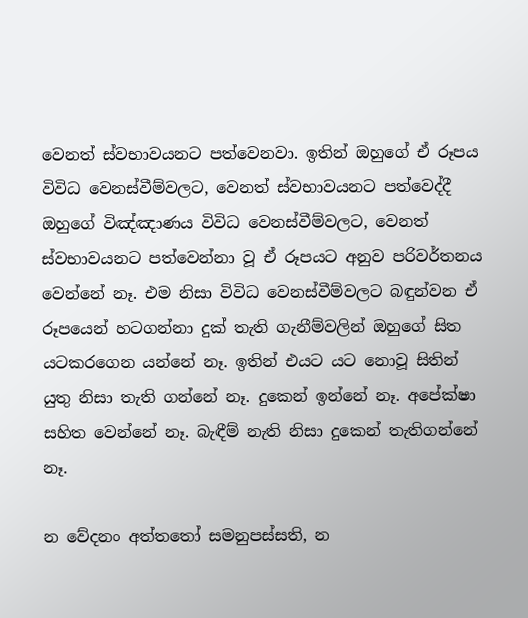වෙනත් ස්වභාවයනට පත්වෙනවා. ඉතින් ඔහුගේ ඒ රූපය විවිධ වෙනස්වීම්වලට, වෙනත් ස්වභාවයනට පත්වෙද්දී ඔහුගේ විඤ්ඤාණය විවිධ වෙනස්වීම්වලට, වෙනත් ස්වභාවයනට පත්වෙන්නා වූ ඒ රූපයට අනුව පරිවර්තනය වෙන්නේ නෑ. එම නිසා විවිධ වෙනස්වීම්වලට බඳුන්වන ඒ රූපයෙන් හටගන්නා දුක් තැති ගැනීම්වලින් ඔහුගේ සිත යටකරගෙන යන්නේ නෑ. ඉතින් එයට යට නොවූ සිතින් යුතු නිසා තැති ගන්නේ නෑ. දුකෙන් ඉන්නේ නෑ. අපේක්ෂා සහිත වෙන්නේ නෑ. බැඳීම් නැති නිසා දුකෙන් තැතිගන්නේ නෑ.

න වේදනං අත්තතෝ සමනුපස්‌සති, න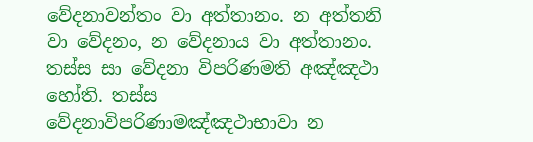වේදනාවන්‌තං වා අත්‌තානං. න අත්‌තනි වා වේදනං, න වේදනාය වා අත්‌තානං. තස්‌ස සා වේදනා විපරිණමති අඤ්‌ඤථා හෝති. තස්‌ස වේදනාවිපරිණාමඤ්‌ඤථාභාවා න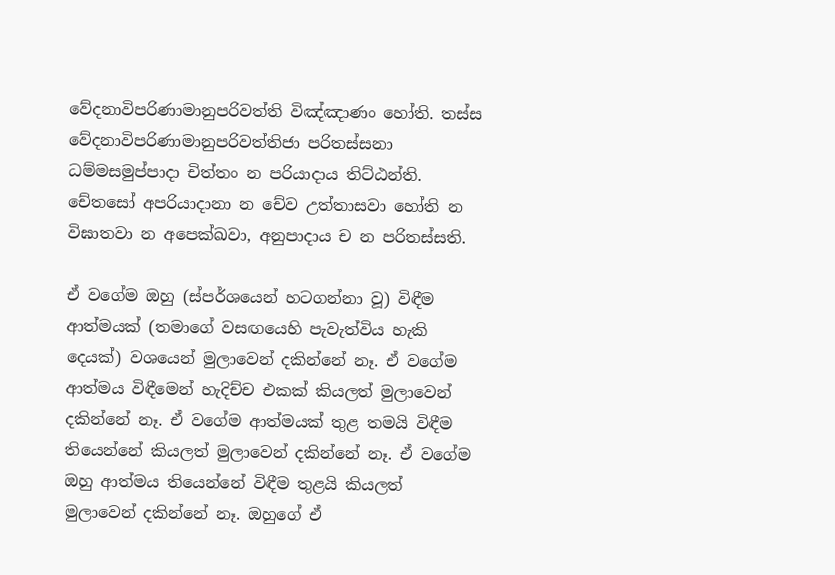වේදනාවිපරිණාමානුපරිවත්‌ති විඤ්‌ඤාණං හෝති. තස්‌ස වේදනාවිපරිණාමානුපරිවත්‌තිජා පරිතස්‌සනා ධම්‌මසමුප්‌පාදා චිත්‌තං න පරියාදාය තිට්‌ඨන්‌ති. චේතසෝ අපරියාදානා න චේව උත්‌තාසවා හෝති න විඝාතවා න අපෙක්‌ඛවා, අනුපාදාය ච න පරිතස්‌සති.

ඒ වගේම ඔහු (ස්පර්ශයෙන් හටගන්නා වූ) විඳීම ආත්මයක් (තමාගේ වසඟයෙහි පැවැත්විය හැකි දෙයක්) වශයෙන් මුලාවෙන් දකින්නේ නෑ. ඒ වගේම ආත්මය විඳීමෙන් හැදිච්ච එකක් කියලත් මුලාවෙන් දකින්නේ නෑ. ඒ වගේම ආත්මයක් තුළ තමයි විඳීම තියෙන්නේ කියලත් මුලාවෙන් දකින්නේ නෑ. ඒ වගේම ඔහු ආත්මය තියෙන්නේ විඳීම තුළයි කියලත් මුලාවෙන් දකින්නේ නෑ. ඔහුගේ ඒ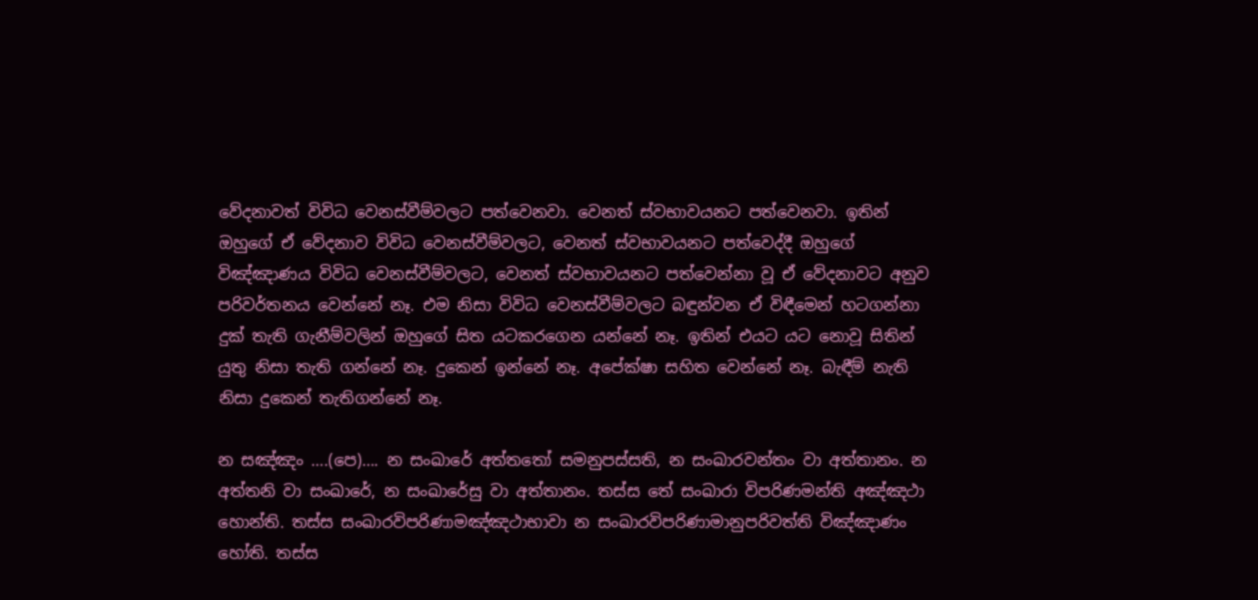වේදනාවත් විවිධ වෙනස්වීම්වලට පත්වෙනවා. වෙනත් ස්වභාවයනට පත්වෙනවා. ඉතින් ඔහුගේ ඒ වේදනාව විවිධ වෙනස්වීම්වලට, වෙනත් ස්වභාවයනට පත්වෙද්දී ඔහුගේ විඤ්ඤාණය විවිධ වෙනස්වීම්වලට, වෙනත් ස්වභාවයනට පත්වෙන්නා වූ ඒ වේදනාවට අනුව පරිවර්තනය වෙන්නේ නෑ. එම නිසා විවිධ වෙනස්වීම්වලට බඳුන්වන ඒ විඳීමෙන් හටගන්නා දුක් තැති ගැනීම්වලින් ඔහුගේ සිත යටකරගෙන යන්නේ නෑ. ඉතින් එයට යට නොවූ සිතින් යුතු නිසා තැති ගන්නේ නෑ. දුකෙන් ඉන්නේ නෑ. අපේක්ෂා සහිත වෙන්නේ නෑ. බැඳීම් නැති නිසා දුකෙන් තැතිගන්නේ නෑ.

න සඤ්‌ඤං ….(පෙ)…. න සංඛාරේ අත්තතෝ සමනුපස්‌සති, න සංඛාරවන්‌තං වා අත්‌තානං. න අත්‌තනි වා සංඛාරේ, න සංඛාරේසු වා අත්‌තානං. තස්‌ස තේ සංඛාරා විපරිණමන්‌ති අඤ්‌ඤථා හොන්‌ති. තස්‌ස සංඛාරවිපරිණාමඤ්‌ඤථාභාවා න සංඛාරවිපරිණාමානුපරිවත්‌ති විඤ්‌ඤාණං හෝති. තස්‌ස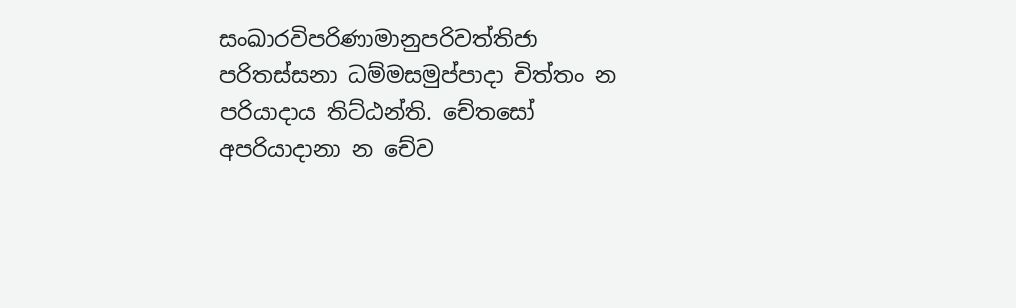සංඛාරවිපරිණාමානුපරිවත්‌තිජා පරිතස්‌සනා ධම්‌මසමුප්‌පාදා චිත්‌තං න පරියාදාය තිට්‌ඨන්‌ති. චේතසෝ අපරියාදානා න චේව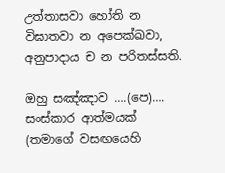උත්‌තාසවා හෝති න විඝාතවා න අපෙක්‌ඛවා, අනුපාදාය ච න පරිතස්‌සති.

ඔහු සඤ්ඤාව ….(පෙ)…. සංස්කාර ආත්මයක් (තමාගේ වසඟයෙහි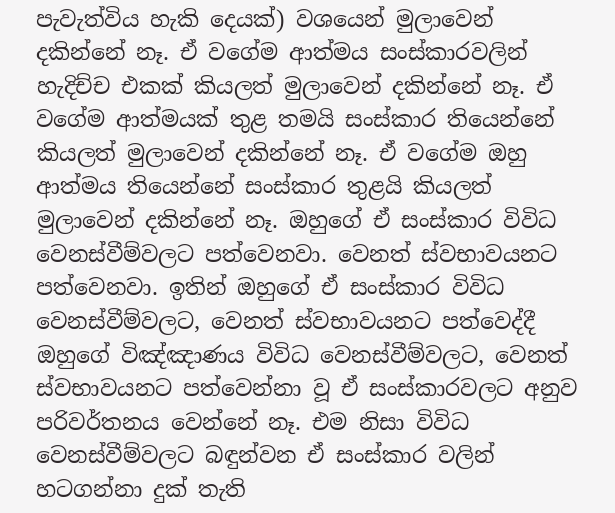පැවැත්විය හැකි දෙයක්) වශයෙන් මුලාවෙන් දකින්නේ නෑ. ඒ වගේම ආත්මය සංස්කාරවලින් හැදිච්ච එකක් කියලත් මුලාවෙන් දකින්නේ නෑ. ඒ වගේම ආත්මයක් තුළ තමයි සංස්කාර තියෙන්නේ කියලත් මුලාවෙන් දකින්නේ නෑ. ඒ වගේම ඔහු ආත්මය තියෙන්නේ සංස්කාර තුළයි කියලත් මුලාවෙන් දකින්නේ නෑ. ඔහුගේ ඒ සංස්කාර විවිධ වෙනස්වීම්වලට පත්වෙනවා. වෙනත් ස්වභාවයනට පත්වෙනවා. ඉතින් ඔහුගේ ඒ සංස්කාර විවිධ වෙනස්වීම්වලට, වෙනත් ස්වභාවයනට පත්වෙද්දී ඔහුගේ විඤ්ඤාණය විවිධ වෙනස්වීම්වලට, වෙනත් ස්වභාවයනට පත්වෙන්නා වූ ඒ සංස්කාරවලට අනුව පරිවර්තනය වෙන්නේ නෑ. එම නිසා විවිධ වෙනස්වීම්වලට බඳුන්වන ඒ සංස්කාර වලින් හටගන්නා දුක් තැති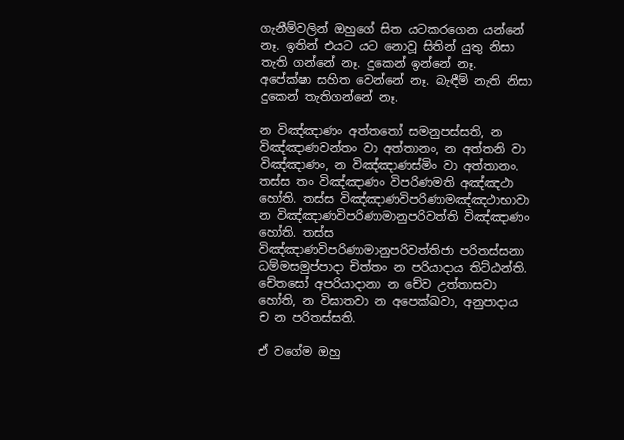ගැනීම්වලින් ඔහුගේ සිත යටකරගෙන යන්නේ නෑ. ඉතින් එයට යට නොවූ සිතින් යුතු නිසා තැති ගන්නේ නෑ. දුකෙන් ඉන්නේ නෑ. අපේක්ෂා සහිත වෙන්නේ නෑ. බැඳීම් නැති නිසා දුකෙන් තැතිගන්නේ නෑ.

න විඤ්‌ඤාණං අත්තතෝ සමනුපස්‌සති, න විඤ්‌ඤාණවන්‌තං වා අත්‌තානං, න අත්‌තනි වා විඤ්ඤාණං, න විඤ්ඤාණස්මිං වා අත්‌තානං. තස්‌ස තං විඤ්‌ඤාණං විපරිණමති අඤ්‌ඤථා හෝති. තස්‌ස විඤ්‌ඤාණවිපරිණාමඤ්‌ඤථාභාවා න විඤ්‌ඤාණවිපරිණාමානුපරිවත්‌ති විඤ්‌ඤාණං හෝති. තස්‌ස විඤ්‌ඤාණවිපරිණාමානුපරිවත්‌තිජා පරිතස්‌සනා ධම්‌මසමුප්‌පාදා චිත්‌තං න පරියාදාය තිට්‌ඨන්‌ති. චේතසෝ අපරියාදානා න චේව උත්‌තාසවා හෝති, න විඝාතවා න අපෙක්‌ඛවා, අනුපාදාය ච න පරිතස්‌සති.

ඒ වගේම ඔහු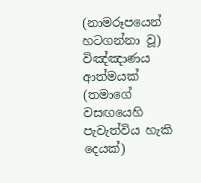(නාමරූපයෙන් හටගන්නා වූ) විඤ්ඤාණය ආත්මයක් (තමාගේ වසඟයෙහි පැවැත්විය හැකි දෙයක්)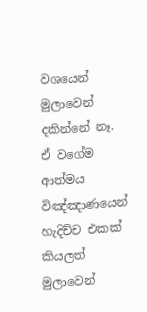වශයෙන් මුලාවෙන් දකින්නේ නෑ. ඒ වගේම ආත්මය විඤ්ඤාණයෙන් හැදිච්ච එකක් කියලත් මුලාවෙන්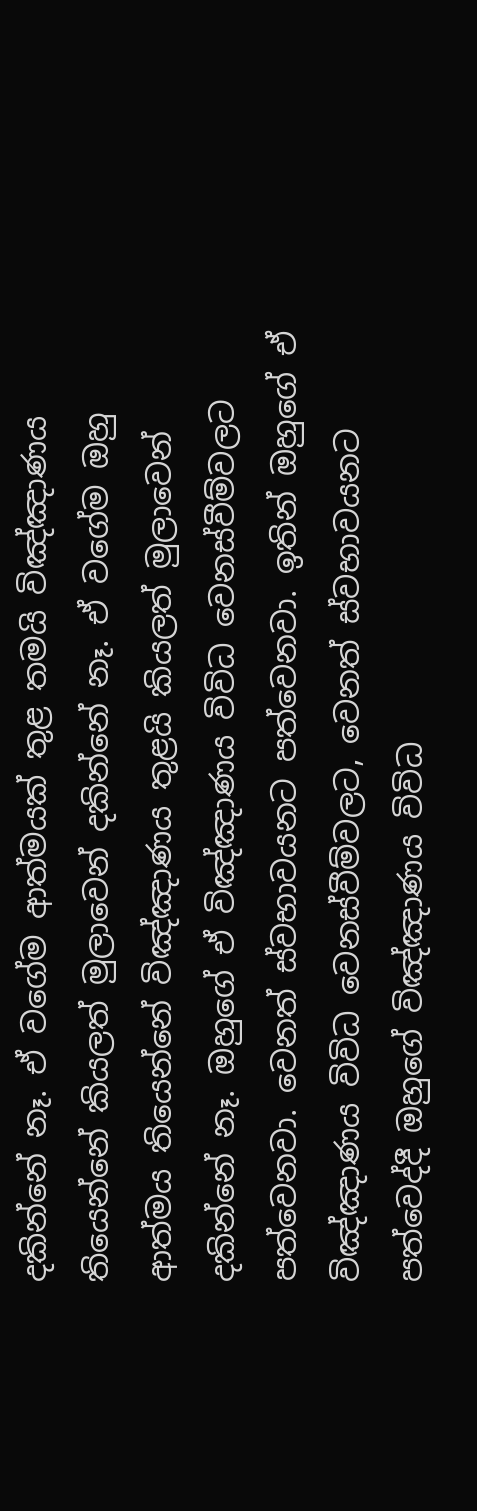දකින්නේ නෑ. ඒ වගේම ආත්මයක් තුළ තමයි විඤ්ඤාණය තියෙන්නේ කියලත් මුලාවෙන් දකින්නේ නෑ. ඒ වගේම ඔහු ආත්මය තියෙන්නේ විඤ්ඤාණය තුළයි කියලත් මුලාවෙන් දකින්නේ නෑ. ඔහුගේ ඒ විඤ්ඤාණය විවිධ වෙනස්වීම්වලට පත්වෙනවා. වෙනත් ස්වභාවයනට පත්වෙනවා. ඉතින් ඔහුගේ ඒ විඤ්ඤාණය විවිධ වෙනස්වීම්වලට, වෙනත් ස්වභාවයනට පත්වෙද්දී ඔහුගේ විඤ්ඤාණය විවිධ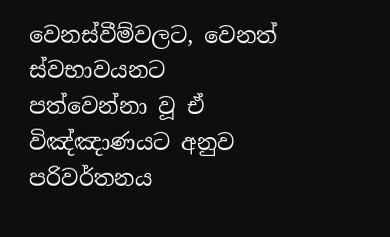වෙනස්වීම්වලට, වෙනත් ස්වභාවයනට පත්වෙන්නා වූ ඒ විඤ්ඤාණයට අනුව පරිවර්තනය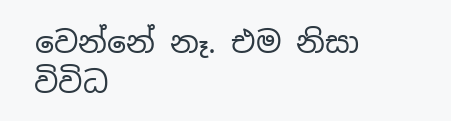වෙන්නේ නෑ. එම නිසා විවිධ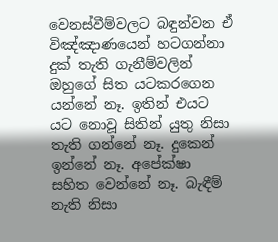වෙනස්වීම්වලට බඳුන්වන ඒ විඤ්ඤාණයෙන් හටගන්නා දුක් තැති ගැනීම්වලින් ඔහුගේ සිත යටකරගෙන යන්නේ නෑ. ඉතින් එයට යට නොවූ සිතින් යුතු නිසා තැති ගන්නේ නෑ. දුකෙන් ඉන්නේ නෑ. අපේක්ෂා සහිත වෙන්නේ නෑ. බැඳීම් නැති නිසා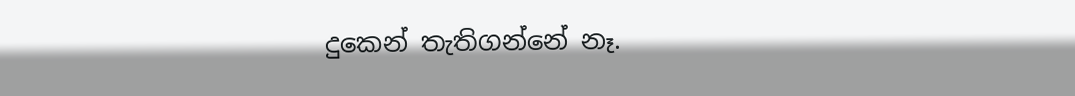දුකෙන් තැතිගන්නේ නෑ.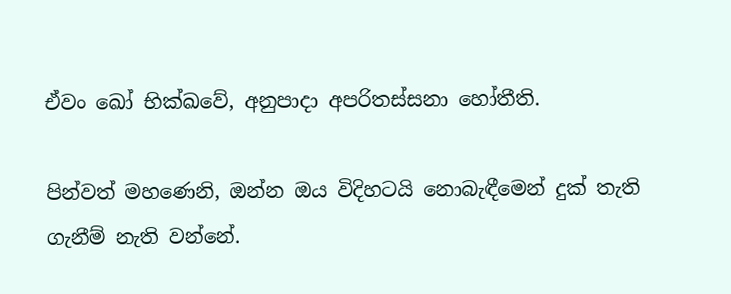ඒවං ඛෝ භික්ඛවේ, අනුපාදා අපරිතස්‌සනා හෝතීති.

පින්වත් මහණෙනි, ඔන්න ඔය විදිහටයි නොබැඳීමෙන් දුක් තැති ගැනීම් නැති වන්නේ.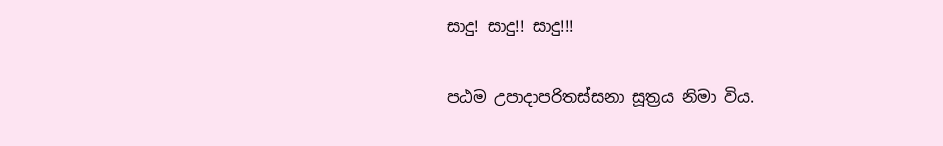සාදු! සාදු!! සාදු!!!

පඨම උපාදාපරිතස්සනා සූත්‍රය නිමා විය.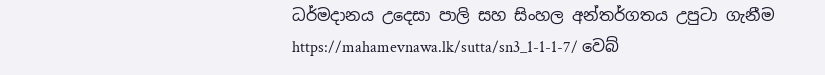ධර්මදානය උදෙසා පාලි සහ සිංහල අන්තර්ගතය උපුටා ගැනීම https://mahamevnawa.lk/sutta/sn3_1-1-1-7/ වෙබ්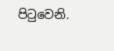පිටුවෙනි.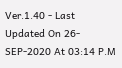Ver.1.40 - Last Updated On 26-SEP-2020 At 03:14 P.M